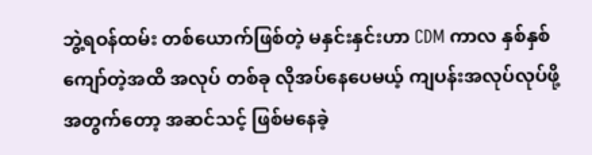ဘွဲ့ရဝန်ထမ်း တစ်ယောက်ဖြစ်တဲ့ မနှင်းနှင်းဟာ CDM ကာလ နှစ်နှစ်ကျော်တဲ့အထိ အလုပ် တစ်ခု လိုအပ်နေပေမယ့် ကျပန်းအလုပ်လုပ်ဖို့အတွက်တော့ အဆင်သင့် ဖြစ်မနေခဲ့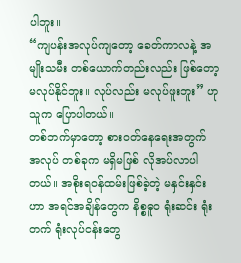ပါဘူး။
“ကျပန်းအလုပ်ကျတော့ ခေတ်ကာလနဲ့ အမျိုးသမီး တစ်ယောက်တည်းလည်း ဖြစ်တော့ မလုပ်နိုင်ဘူး။ လုပ်လည်း မလုပ်ဖူးဘူး” ဟု သူက ပြောပါတယ်။
တစ်ဘက်မှာတော့ စားဝတ်နေရေးအတွက် အလုပ် တစ်ခုက မရှိမဖြစ် လိုအပ်လာပါတယ်။ အစိုးရဝန်ထမ်းဖြစ်ခဲ့တဲ့ မနှင်းနှင်းဟာ အရင်အချိန်တွေက နိစ္စဓူဝ ရုံးဆင်း ရုံးတက် ရုံးလုပ်ငန်းတွေ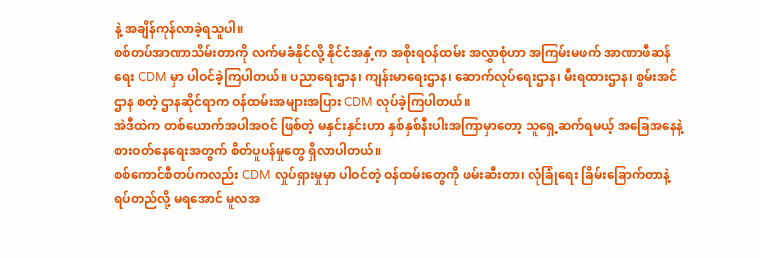နဲ့ အချိန်ကုန်လာခဲ့ရသူပါ။
စစ်တပ်အာဏာသိမ်းတာကို လက်မခံနိုင်လို့ နိုင်ငံအနှံ့က အစိုးရဝန်ထမ်း အလွှာစုံဟာ အကြမ်းမဖက် အာဏာဖီဆန်ရေး CDM မှာ ပါဝင်ခဲ့ကြပါတယ်။ ပညာရေးဌာန၊ ကျန်းမာရေးဌာန၊ ဆောက်လုပ်ရေးဌာန၊ မီးရထားဌာန၊ စွမ်းအင်ဌာန စတဲ့ ဌာနဆိုင်ရာက ဝန်ထမ်းအများအပြား CDM လုပ်ခဲ့ကြပါတယ်။
အဲဒီထဲက တစ်ယောက်အပါအဝင် ဖြစ်တဲ့ မနှင်းနှင်းဟာ နှစ်နှစ်နီးပါးအကြာမှာတော့ သူရှေ့ဆက်ရမယ့် အခြေအနေနဲ့ စားဝတ်နေရေးအတွက် စိတ်ပူပန်မှုတွေ ရှိလာပါတယ်။
စစ်ကောင်စီတပ်ကလည်း CDM လှုပ်ရှားမှုမှာ ပါဝင်တဲ့ ဝန်ထမ်းတွေကို ဖမ်းဆီးတာ၊ လုံခြုံရေး ခြိမ်းခြောက်တာနဲ့ ရပ်တည်လို့ မရအောင် မူလအ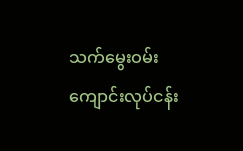သက်မွေးဝမ်းကျောင်းလုပ်ငန်း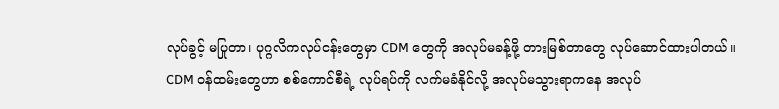လုပ်ခွင့် မပြုတာ၊ ပုဂ္ဂလိကလုပ်ငန်းတွေမှာ CDM တွေကို အလုပ်မခန့်ဖို့ တားမြစ်တာတွေ လုပ်ဆောင်ထားပါတယ်။
CDM ဝန်ထမ်းတွေဟာ စစ်ကောင်စီရဲ့ လုပ်ရပ်ကို လက်မခံနိုင်လို့ အလုပ်မသွားရာကနေ အလုပ်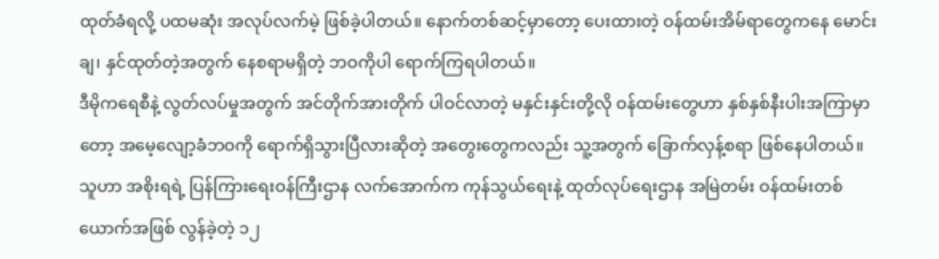ထုတ်ခံရလို့ ပထမဆုံး အလုပ်လက်မဲ့ ဖြစ်ခဲ့ပါတယ်။ နောက်တစ်ဆင့်မှာတော့ ပေးထားတဲ့ ဝန်ထမ်းအိမ်ရာတွေကနေ မောင်းချ၊ နှင်ထုတ်တဲ့အတွက် နေစရာမရှိတဲ့ ဘဝကိုပါ ရောက်ကြရပါတယ်။
ဒီမိုကရေစီနဲ့ လွတ်လပ်မှုအတွက် အင်တိုက်အားတိုက် ပါဝင်လာတဲ့ မနှင်းနှင်းတို့လို ဝန်ထမ်းတွေဟာ နှစ်နှစ်နီးပါးအကြာမှာတော့ အမေ့လျော့ခံဘဝကို ရောက်ရှိသွားပြီလားဆိုတဲ့ အတွေးတွေကလည်း သူ့အတွက် ခြောက်လှန့်စရာ ဖြစ်နေပါတယ်။
သူဟာ အစိုးရရဲ့ ပြန်ကြားရေးဝန်ကြီးဌာန လက်အောက်က ကုန်သွယ်ရေးနဲ့ ထုတ်လုပ်ရေးဌာန အမြဲတမ်း ဝန်ထမ်းတစ်ယောက်အဖြစ် လွန်ခဲ့တဲ့ ၁၂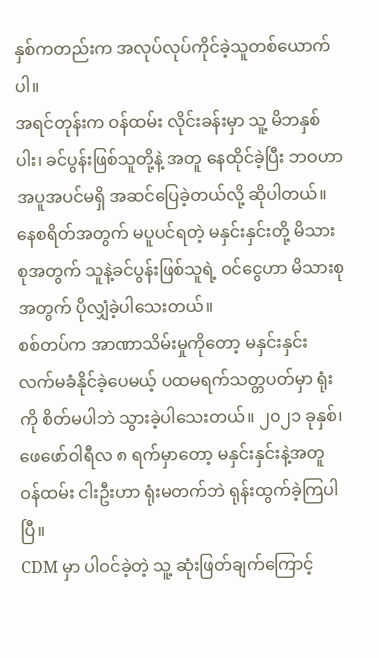နှစ်ကတည်းက အလုပ်လုပ်ကိုင်ခဲ့သူတစ်ယောက်ပါ။
အရင်တုန်းက ဝန်ထမ်း လိုင်းခန်းမှာ သူ့ မိဘနှစ်ပါး၊ ခင်ပွန်းဖြစ်သူတို့နဲ့ အတူ နေထိုင်ခဲ့ပြီး ဘဝဟာ အပူအပင်မရှိ အဆင်ပြေခဲ့တယ်လို့ ဆိုပါတယ်။ နေစရိတ်အတွက် မပူပင်ရတဲ့ မနှင်းနှင်းတို့ မိသားစုအတွက် သူနဲ့ခင်ပွန်းဖြစ်သူရဲ့ ဝင်ငွေဟာ မိသားစုအတွက် ပိုလျှံခဲ့ပါသေးတယ်။
စစ်တပ်က အာဏာသိမ်းမှုကိုတော့ မနှင်းနှင်း လက်မခံနိုင်ခဲ့ပေမယ့် ပထမရက်သတ္တပတ်မှာ ရုံးကို စိတ်မပါဘဲ သွားခဲ့ပါသေးတယ်။ ၂၀၂၁ ခုနှစ်၊ ဖေဖော်ဝါရီလ ၈ ရက်မှာတော့ မနှင်းနှင်းနဲ့အတူ ဝန်ထမ်း ငါးဦးဟာ ရုံးမတက်ဘဲ ရုန်းထွက်ခဲ့ကြပါပြီ။
CDM မှာ ပါဝင်ခဲ့တဲ့ သူ့ ဆုံးဖြတ်ချက်ကြောင့်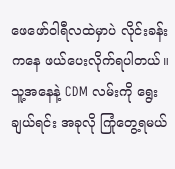ဖေဖော်ဝါရီလထဲမှာပဲ လိုင်းခန်းကနေ ဖယ်ပေးလိုက်ရပါတယ်။ သူ့အနေနဲ့ CDM လမ်းကို ရွေးချယ်ရင်း အခုလို ကြုံတွေ့ရမယ်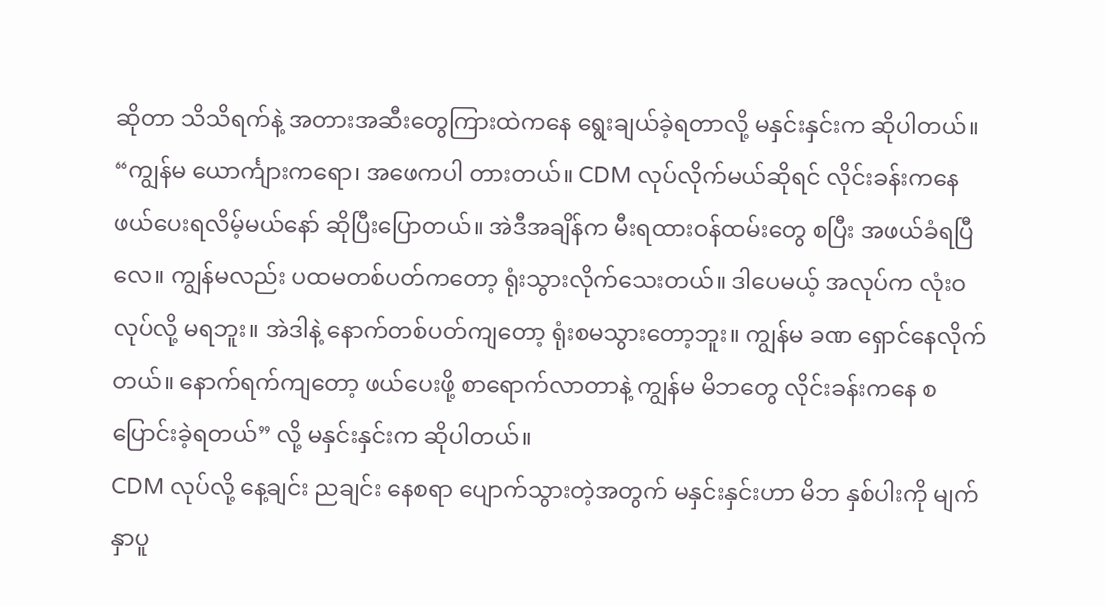ဆိုတာ သိသိရက်နဲ့ အတားအဆီးတွေကြားထဲကနေ ရွေးချယ်ခဲ့ရတာလို့ မနှင်းနှင်းက ဆိုပါတယ်။
“ကျွန်မ ယောင်္ကျားကရော၊ အဖေကပါ တားတယ်။ CDM လုပ်လိုက်မယ်ဆိုရင် လိုင်းခန်းကနေ ဖယ်ပေးရလိမ့်မယ်နော် ဆိုပြီးပြောတယ်။ အဲဒီအချိန်က မီးရထားဝန်ထမ်းတွေ စပြီး အဖယ်ခံရပြီလေ။ ကျွန်မလည်း ပထမတစ်ပတ်ကတော့ ရုံးသွားလိုက်သေးတယ်။ ဒါပေမယ့် အလုပ်က လုံးဝ လုပ်လို့ မရဘူး။ အဲဒါနဲ့ နောက်တစ်ပတ်ကျတော့ ရုံးစမသွားတော့ဘူး။ ကျွန်မ ခဏ ရှောင်နေလိုက်တယ်။ နောက်ရက်ကျတော့ ဖယ်ပေးဖို့ စာရောက်လာတာနဲ့ ကျွန်မ မိဘတွေ လိုင်းခန်းကနေ စပြောင်းခဲ့ရတယ်” လို့ မနှင်းနှင်းက ဆိုပါတယ်။
CDM လုပ်လို့ နေ့ချင်း ညချင်း နေစရာ ပျောက်သွားတဲ့အတွက် မနှင်းနှင်းဟာ မိဘ နှစ်ပါးကို မျက်နှာပူ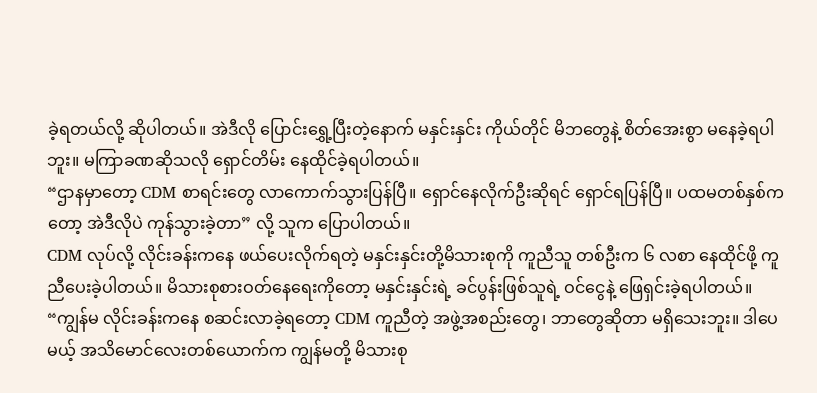ခဲ့ရတယ်လို့ ဆိုပါတယ်။ အဲဒီလို ပြောင်းရွှေ့ပြီးတဲ့နောက် မနှင်းနှင်း ကိုယ်တိုင် မိဘတွေနဲ့ စိတ်အေးစွာ မနေခဲ့ရပါဘူး။ မကြာခဏဆိုသလို ရှောင်တိမ်း နေထိုင်ခဲ့ရပါတယ်။
“ဌာနမှာတော့ CDM စာရင်းတွေ လာကောက်သွားပြန်ပြီ။ ရှောင်နေလိုက်ဦးဆိုရင် ရှောင်ရပြန်ပြီ။ ပထမတစ်နှစ်ကတော့ အဲဒီလိုပဲ ကုန်သွားခဲ့တာ” လို့ သူက ပြောပါတယ်။
CDM လုပ်လို့ လိုင်းခန်းကနေ ဖယ်ပေးလိုက်ရတဲ့ မနှင်းနှင်းတို့မိသားစုကို ကူညီသူ တစ်ဦးက ၆ လစာ နေထိုင်ဖို့ ကူညီပေးခဲ့ပါတယ်။ မိသားစုစားဝတ်နေရေးကိုတော့ မနှင်းနှင်းရဲ့ ခင်ပွန်းဖြစ်သူရဲ့ ဝင်ငွေနဲ့ ဖြေရှင်းခဲ့ရပါတယ်။
“ကျွန်မ လိုင်းခန်းကနေ စဆင်းလာခဲ့ရတော့ CDM ကူညီတဲ့ အဖွဲ့အစည်းတွေ၊ ဘာတွေဆိုတာ မရှိသေးဘူး။ ဒါပေမယ့် အသိမောင်လေးတစ်ယောက်က ကျွန်မတို့ မိသားစု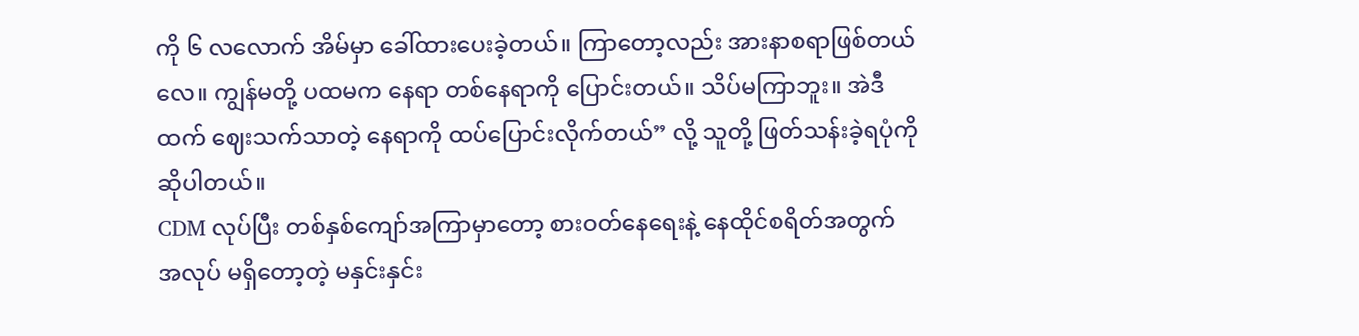ကို ၆ လလောက် အိမ်မှာ ခေါ်ထားပေးခဲ့တယ်။ ကြာတော့လည်း အားနာစရာဖြစ်တယ်လေ။ ကျွန်မတို့ ပထမက နေရာ တစ်နေရာကို ပြောင်းတယ်။ သိပ်မကြာဘူး။ အဲဒီထက် ဈေးသက်သာတဲ့ နေရာကို ထပ်ပြောင်းလိုက်တယ်” လို့ သူတို့ ဖြတ်သန်းခဲ့ရပုံကိုဆိုပါတယ်။
CDM လုပ်ပြီး တစ်နှစ်ကျော်အကြာမှာတော့ စားဝတ်နေရေးနဲ့ နေထိုင်စရိတ်အတွက် အလုပ် မရှိတော့တဲ့ မနှင်းနှင်း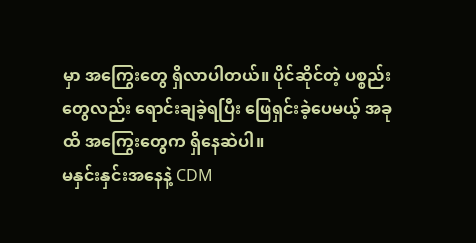မှာ အကြွေးတွေ ရှိလာပါတယ်။ ပိုင်ဆိုင်တဲ့ ပစ္စည်းတွေလည်း ရောင်းချခဲ့ရပြီး ဖြေရှင်းခဲ့ပေမယ့် အခုထိ အကြွေးတွေက ရှိနေဆဲပါ။
မနှင်းနှင်းအနေနဲ့ CDM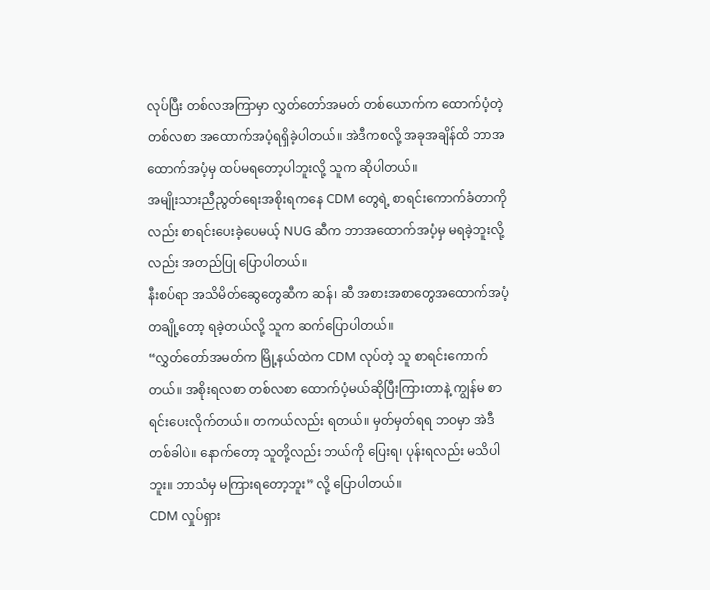လုပ်ပြီး တစ်လအကြာမှာ လွှတ်တော်အမတ် တစ်ယောက်က ထောက်ပံ့တဲ့ တစ်လစာ အထောက်အပံ့ရရှိခဲ့ပါတယ်။ အဲဒီကစလို့ အခုအချိန်ထိ ဘာအထောက်အပံ့မှ ထပ်မရတော့ပါဘူးလို့ သူက ဆိုပါတယ်။
အမျိုးသားညီညွတ်ရေးအစိုးရကနေ CDM တွေရဲ့ စာရင်းကောက်ခံတာကိုလည်း စာရင်းပေးခဲ့ပေမယ့် NUG ဆီက ဘာအထောက်အပံ့မှ မရခဲ့ဘူးလို့လည်း အတည်ပြု ပြောပါတယ်။
နီးစပ်ရာ အသိမိတ်ဆွေတွေဆီက ဆန်၊ ဆီ အစားအစာတွေအထောက်အပံ့ တချို့တော့ ရခဲ့တယ်လို့ သူက ဆက်ပြောပါတယ်။
“လွှတ်တော်အမတ်က မြို့နယ်ထဲက CDM လုပ်တဲ့ သူ စာရင်းကောက်တယ်။ အစိုးရလစာ တစ်လစာ ထောက်ပံ့မယ်ဆိုပြီးကြားတာနဲ့ ကျွန်မ စာရင်းပေးလိုက်တယ်။ တကယ်လည်း ရတယ်။ မှတ်မှတ်ရရ ဘဝမှာ အဲဒီတစ်ခါပဲ။ နောက်တော့ သူတို့လည်း ဘယ်ကို ပြေးရ၊ ပုန်းရလည်း မသိပါဘူး။ ဘာသံမှ မကြားရတော့ဘူး” လို့ ပြောပါတယ်။
CDM လှုပ်ရှား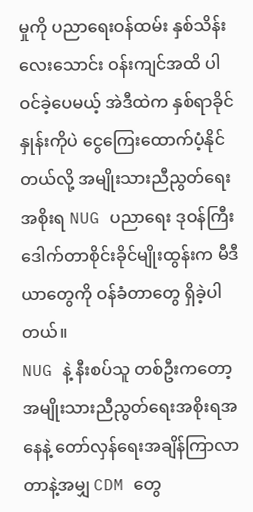မှုကို ပညာရေးဝန်ထမ်း နှစ်သိန်းလေးသောင်း ဝန်းကျင်အထိ ပါဝင်ခဲ့ပေမယ့် အဲဒီထဲက နှစ်ရာခိုင်နှုန်းကိုပဲ ငွေကြေးထောက်ပံ့နိုင်တယ်လို့ အမျိုးသားညီညွတ်ရေးအစိုးရ NUG ပညာရေး ဒုဝန်ကြီး ဒေါက်တာစိုင်းခိုင်မျိုးထွန်းက မီဒီယာတွေကို ဝန်ခံတာတွေ ရှိခဲ့ပါတယ်။
NUG နဲ့ နီးစပ်သူ တစ်ဦးကတော့ အမျိုးသားညီညွတ်ရေးအစိုးရအနေနဲ့ တော်လှန်ရေးအချိန်ကြာလာတာနဲ့အမျှ CDM တွေ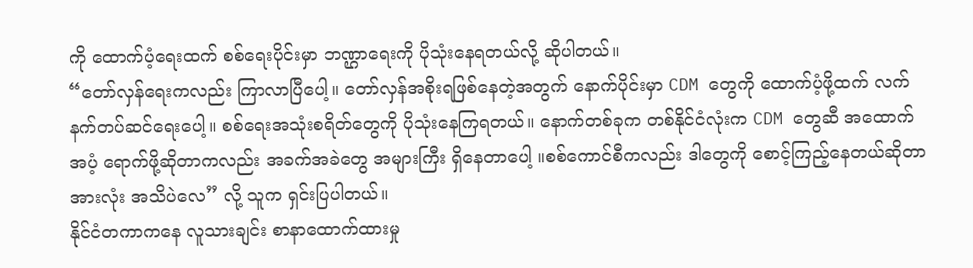ကို ထောက်ပံ့ရေးထက် စစ်ရေးပိုင်းမှာ ဘဏ္ဌာရေးကို ပိုသုံးနေရတယ်လို့ ဆိုပါတယ်။
“တော်လှန်ရေးကလည်း ကြာလာပြီပေါ့။ တော်လှန်အစိုးရဖြစ်နေတဲ့အတွက် နောက်ပိုင်းမှာ CDM တွေကို ထောက်ပံ့ဖို့ထက် လက်နက်တပ်ဆင်ရေးပေါ့။ စစ်ရေးအသုံးစရိတ်တွေကို ပိုသုံးနေကြရတယ်။ နောက်တစ်ခုက တစ်နိုင်ငံလုံးက CDM တွေဆီ အထောက်အပံ့ ရောက်ဖို့ဆိုတာကလည်း အခက်အခဲတွေ အများကြီး ရှိနေတာပေါ့ ။စစ်ကောင်စီကလည်း ဒါတွေကို စောင့်ကြည့်နေတယ်ဆိုတာ အားလုံး အသိပဲလေ” လို့ သူက ရှင်းပြပါတယ်။
နိုင်ငံတကာကနေ လူသားချင်း စာနာထောက်ထားမှု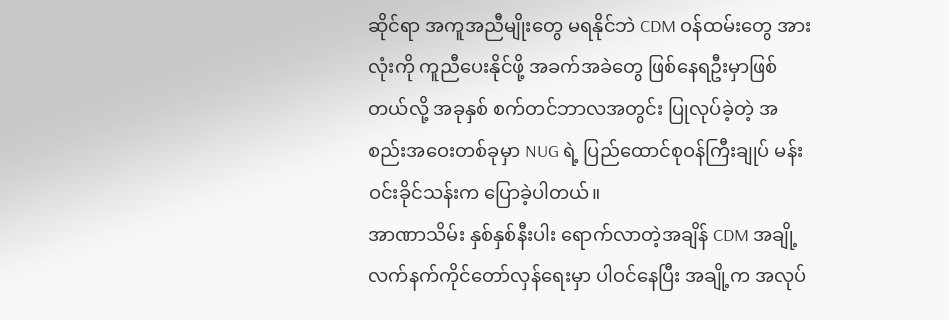ဆိုင်ရာ အကူအညီမျိုးတွေ မရနိုင်ဘဲ CDM ဝန်ထမ်းတွေ အားလုံးကို ကူညီပေးနိုင်ဖို့ အခက်အခဲတွေ ဖြစ်နေရဦးမှာဖြစ်တယ်လို့ အခုနှစ် စက်တင်ဘာလအတွင်း ပြုလုပ်ခဲ့တဲ့ အစည်းအဝေးတစ်ခုမှာ NUG ရဲ့ ပြည်ထောင်စုဝန်ကြီးချုပ် မန်းဝင်းခိုင်သန်းက ပြောခဲ့ပါတယ်။
အာဏာသိမ်း နှစ်နှစ်နီးပါး ရောက်လာတဲ့အချိန် CDM အချို့ လက်နက်ကိုင်တော်လှန်ရေးမှာ ပါဝင်နေပြီး အချို့က အလုပ်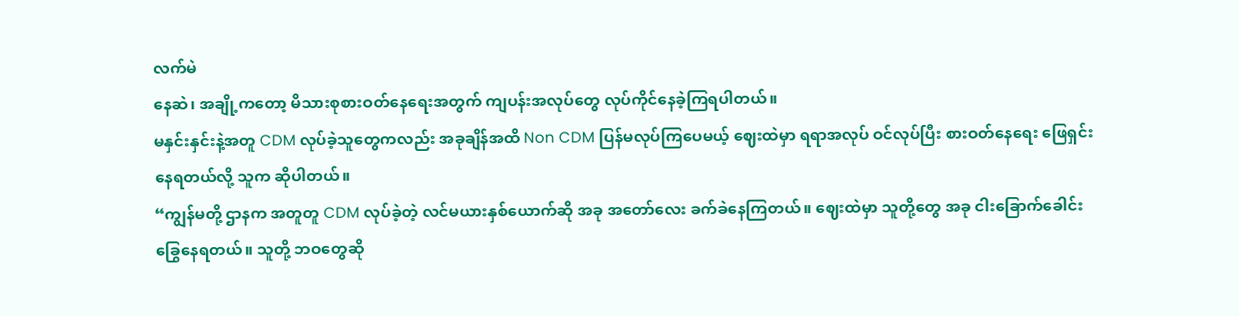လက်မဲ
နေဆဲ၊ အချို့ကတော့ မိသားစုစားဝတ်နေရေးအတွက် ကျပန်းအလုပ်တွေ လုပ်ကိုင်နေခဲ့ကြရပါတယ်။
မနှင်းနှင်းနဲ့အတူ CDM လုပ်ခဲ့သူတွေကလည်း အခုချိန်အထိ Non CDM ပြန်မလုပ်ကြပေမယ့် ဈေးထဲမှာ ရရာအလုပ် ဝင်လုပ်ပြီး စားဝတ်နေရေး ဖြေရှင်းနေရတယ်လို့ သူက ဆိုပါတယ်။
“ကျွန်မတို့ ဌာနက အတူတူ CDM လုပ်ခဲ့တဲ့ လင်မယားနှစ်ယောက်ဆို အခု အတော်လေး ခက်ခဲနေကြတယ်။ ဈေးထဲမှာ သူတို့တွေ အခု ငါးခြောက်ခေါင်းခြွေနေရတယ်။ သူတို့ ဘဝတွေဆို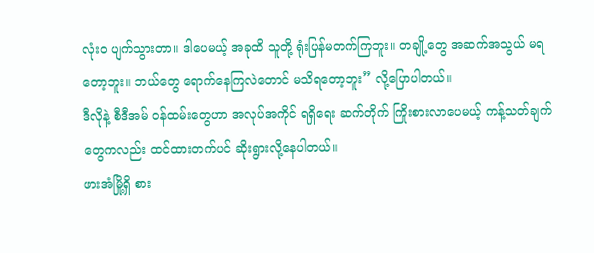လုံးဝ ပျက်သွားတာ။ ဒါပေမယ့် အခုထိ သူတို့ ရုံးပြန်မတက်ကြဘူး။ တချို့တွေ အဆက်အသွယ် မရတော့ဘူး။ ဘယ်တွေ ရောက်နေကြလဲတောင် မသိရတော့ဘူး” လို့ပြောပါတယ်။
ဒီလိုနဲ့ စီဒီအမ် ဝန်ထမ်းတွေဟာ အလုပ်အကိုင် ရရှိရေး ဆက်တိုက် ကြိုးစားလာပေမယ့် ကန့်သတ်ချက်တွေကလည်း ထင်ထားတက်ပင် ဆိုးရွားလို့နေပါတယ်။
ဖားအံမြို့ရှိ စား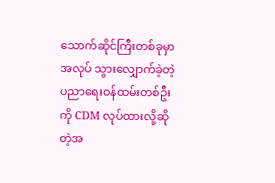သောက်ဆိုင်ကြီးတစ်ခုမှာ အလုပ် သွားလျှောက်ခဲ့တဲ့ ပညာရေးဝန်ထမ်းတစ်ဦးကို CDM လုပ်ထားလို့ဆိုတဲ့အ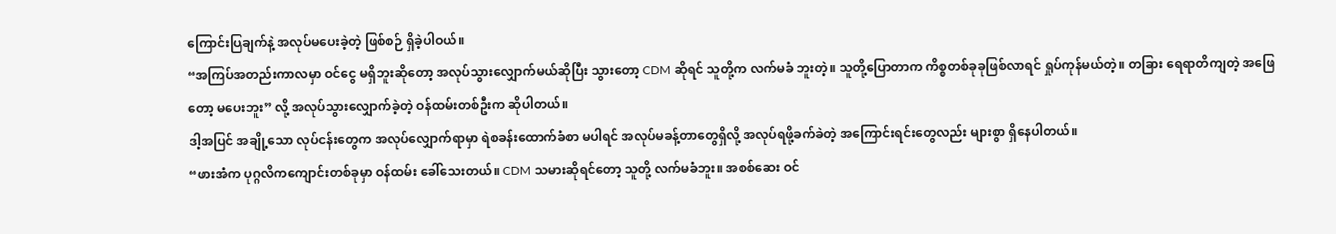ကြောင်းပြချက်နဲ့ အလုပ်မပေးခဲ့တဲ့ ဖြစ်စဉ် ရှိခဲ့ပါဝယ်။
“အကြပ်အတည်းကာလမှာ ဝင်ငွေ မရှိဘူးဆိုတော့ အလုပ်သွားလျှောက်မယ်ဆိုပြီး သွားတော့ CDM ဆိုရင် သူတို့က လက်မခံ ဘူးတဲ့။ သူတို့ပြောတာက ကိစ္စတစ်ခုခုဖြစ်လာရင် ရှုပ်ကုန်မယ်တဲ့။ တခြား ရေရာတိကျတဲ့ အဖြေတော့ မပေးဘူး” လို့ အလုပ်သွားလျှောက်ခဲ့တဲ့ ဝန်ထမ်းတစ်ဦးက ဆိုပါတယ်။
ဒါ့အပြင် အချို့သော လုပ်ငန်းတွေက အလုပ်လျှောက်ရာမှာ ရဲစခန်းထောက်ခံစာ မပါရင် အလုပ်မခန့်တာတွေရှိလို့ အလုပ်ရဖို့ခက်ခဲတဲ့ အကြောင်းရင်းတွေလည်း များစွာ ရှိနေပါတယ်။
“ဖားအံက ပုဂ္ဂလိကကျောင်းတစ်ခုမှာ ဝန်ထမ်း ခေါ်သေးတယ်။ CDM သမားဆိုရင်တော့ သူတို့ လက်မခံဘူး။ အစစ်ဆေး ဝင်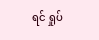ရင် ရှုပ်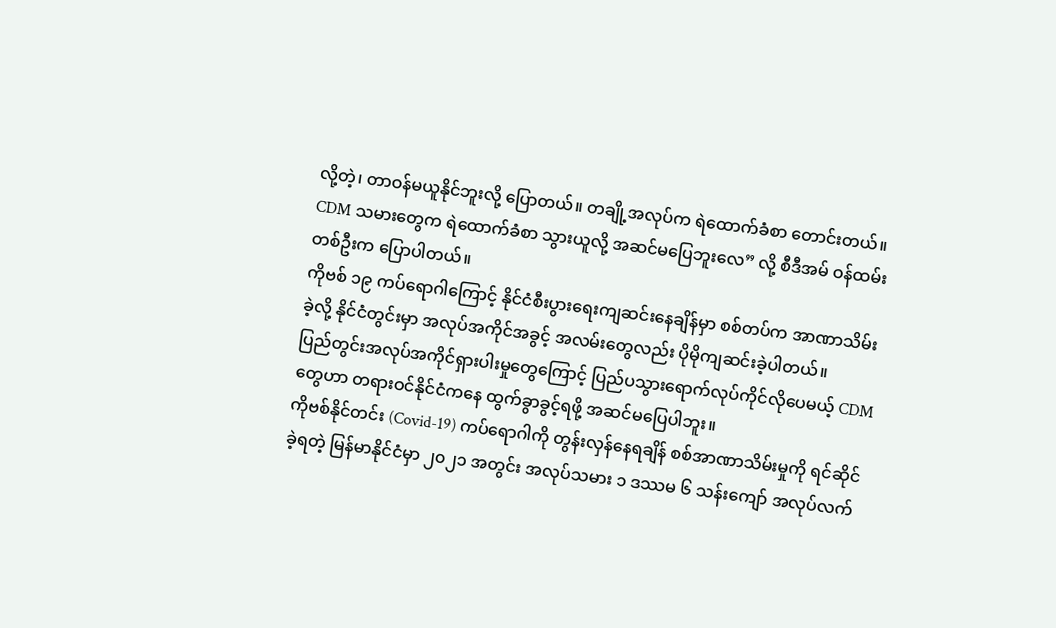လို့တဲ့၊ တာဝန်မယူနိုင်ဘူးလို့ ပြောတယ်။ တချို့အလုပ်က ရဲထောက်ခံစာ တောင်းတယ်။ CDM သမားတွေက ရဲထောက်ခံစာ သွားယူလို့ အဆင်မပြေဘူးလေ” လို့ စီဒီအမ် ဝန်ထမ်းတစ်ဦးက ပြောပါတယ်။
ကိုဗစ် ၁၉ ကပ်ရောဂါကြောင့် နိုင်ငံစီးပွားရေးကျဆင်းနေချိန်မှာ စစ်တပ်က အာဏာသိမ်းခဲ့လို့ နိုင်ငံတွင်းမှာ အလုပ်အကိုင်အခွင့် အလမ်းတွေလည်း ပိုမိုကျဆင်းခဲ့ပါတယ်။
ပြည်တွင်းအလုပ်အကိုင်ရှားပါးမှုတွေကြောင့် ပြည်ပသွားရောက်လုပ်ကိုင်လိုပေမယ့် CDM တွေဟာ တရားဝင်နိုင်ငံကနေ ထွက်ခွာခွင့်ရဖို့ အဆင်မပြေပါဘူး။
ကိုဗစ်နိုင်တင်း (Covid-19) ကပ်ရောဂါကို တွန်းလှန်နေရချိန် စစ်အာဏာသိမ်းမှုကို ရင်ဆိုင်ခဲ့ရတဲ့ မြန်မာနိုင်ငံမှာ ၂၀၂၁ အတွင်း အလုပ်သမား ၁ ဒဿမ ၆ သန်းကျော် အလုပ်လက်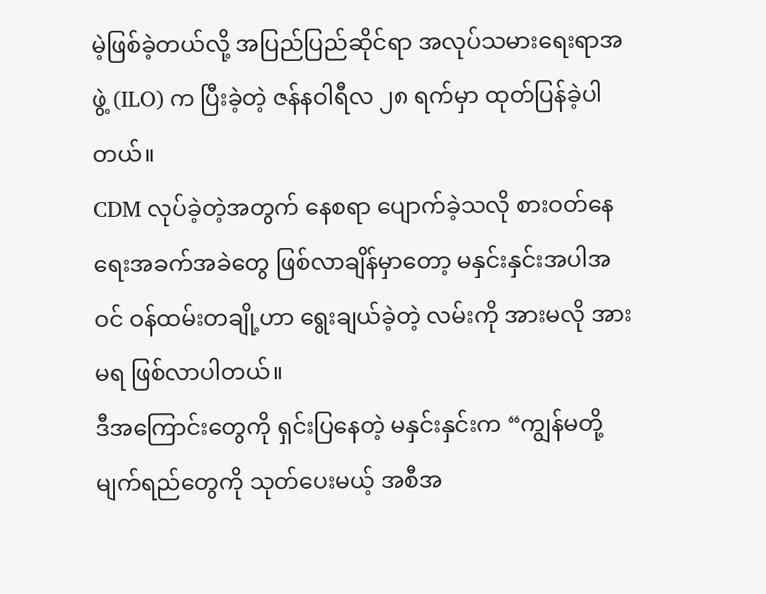မဲ့ဖြစ်ခဲ့တယ်လို့ အပြည်ပြည်ဆိုင်ရာ အလုပ်သမားရေးရာအဖွဲ့ (ILO) က ပြီးခဲ့တဲ့ ဇန်နဝါရီလ ၂၈ ရက်မှာ ထုတ်ပြန်ခဲ့ပါတယ်။
CDM လုပ်ခဲ့တဲ့အတွက် နေစရာ ပျောက်ခဲ့သလို စားဝတ်နေရေးအခက်အခဲတွေ ဖြစ်လာချိန်မှာတော့ မနှင်းနှင်းအပါအဝင် ဝန်ထမ်းတချို့ဟာ ရွေးချယ်ခဲ့တဲ့ လမ်းကို အားမလို အားမရ ဖြစ်လာပါတယ်။
ဒီအကြောင်းတွေကို ရှင်းပြနေတဲ့ မနှင်းနှင်းက “ကျွန်မတို့ မျက်ရည်တွေကို သုတ်ပေးမယ့် အစီအ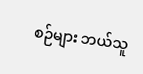စဉ်များ ဘယ်သူ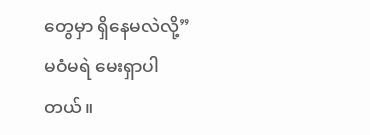တွေမှာ ရှိနေမလဲလို့” မဝံမရဲ မေးရှာပါတယ်။